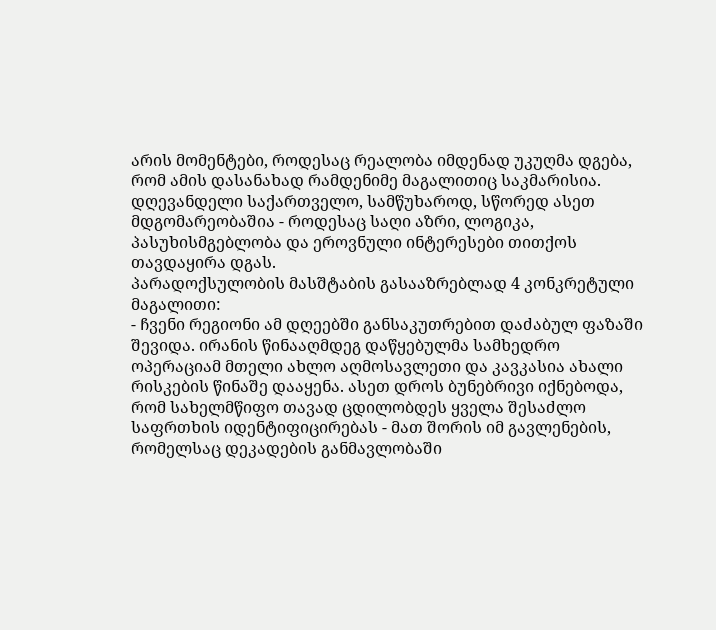არის მომენტები, როდესაც რეალობა იმდენად უკუღმა დგება, რომ ამის დასანახად რამდენიმე მაგალითიც საკმარისია. დღევანდელი საქართველო, სამწუხაროდ, სწორედ ასეთ მდგომარეობაშია - როდესაც საღი აზრი, ლოგიკა, პასუხისმგებლობა და ეროვნული ინტერესები თითქოს თავდაყირა დგას.
პარადოქსულობის მასშტაბის გასააზრებლად 4 კონკრეტული მაგალითი:
- ჩვენი რეგიონი ამ დღეებში განსაკუთრებით დაძაბულ ფაზაში შევიდა. ირანის წინააღმდეგ დაწყებულმა სამხედრო ოპერაციამ მთელი ახლო აღმოსავლეთი და კავკასია ახალი რისკების წინაშე დააყენა. ასეთ დროს ბუნებრივი იქნებოდა, რომ სახელმწიფო თავად ცდილობდეს ყველა შესაძლო საფრთხის იდენტიფიცირებას - მათ შორის იმ გავლენების, რომელსაც დეკადების განმავლობაში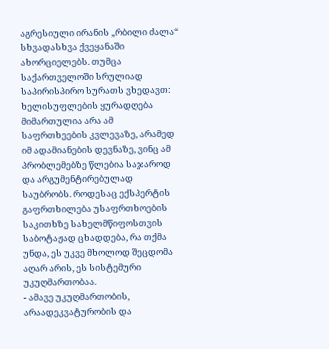აგრესიული ირანის „რბილი ძალა“ სხვადასხვა ქვეყანაში ახორციელებს. თუმცა საქართველოში სრულიად საპირისპირო სურათს ვხედავთ: ხელისუფლების ყურადღება მიმართულია არა ამ საფრთხეების კვლევაზე, არამედ იმ ადამიანების დევნაზე, ვინც ამ პრობლემებზე წლებია საჯაროდ და არგუმენტირებულად საუბრობს. როდესაც ექსპერტის გაფრთხილება უსაფრთხოების საკითხზე სახელმწიფოსთვის საბოტაჟად ცხადდება, რა თქმა უნდა, ეს უკვე მხოლოდ შეცდომა აღარ არის, ეს სისტემური უკუღმართობაა.
- ამავე უკუღმართობის, არაადეკვატურობის და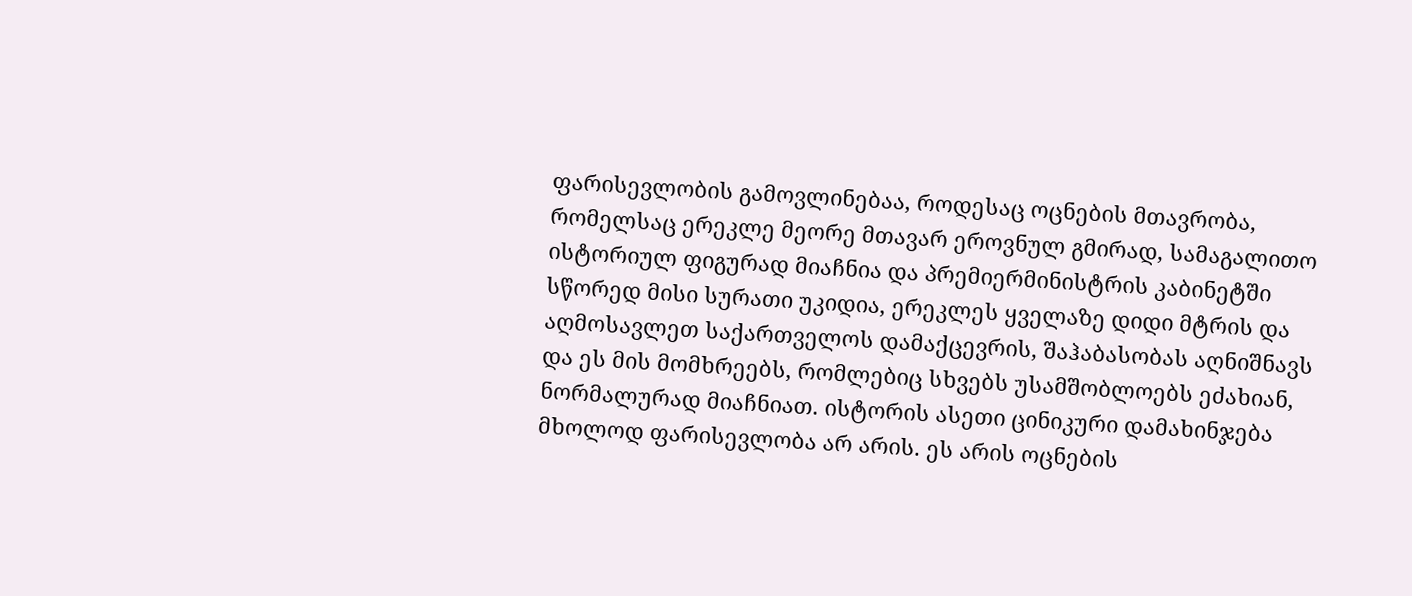ფარისევლობის გამოვლინებაა, როდესაც ოცნების მთავრობა, რომელსაც ერეკლე მეორე მთავარ ეროვნულ გმირად, სამაგალითო ისტორიულ ფიგურად მიაჩნია და პრემიერმინისტრის კაბინეტში სწორედ მისი სურათი უკიდია, ერეკლეს ყველაზე დიდი მტრის და აღმოსავლეთ საქართველოს დამაქცევრის, შაჰაბასობას აღნიშნავს და ეს მის მომხრეებს, რომლებიც სხვებს უსამშობლოებს ეძახიან, ნორმალურად მიაჩნიათ. ისტორის ასეთი ცინიკური დამახინჯება მხოლოდ ფარისევლობა არ არის. ეს არის ოცნების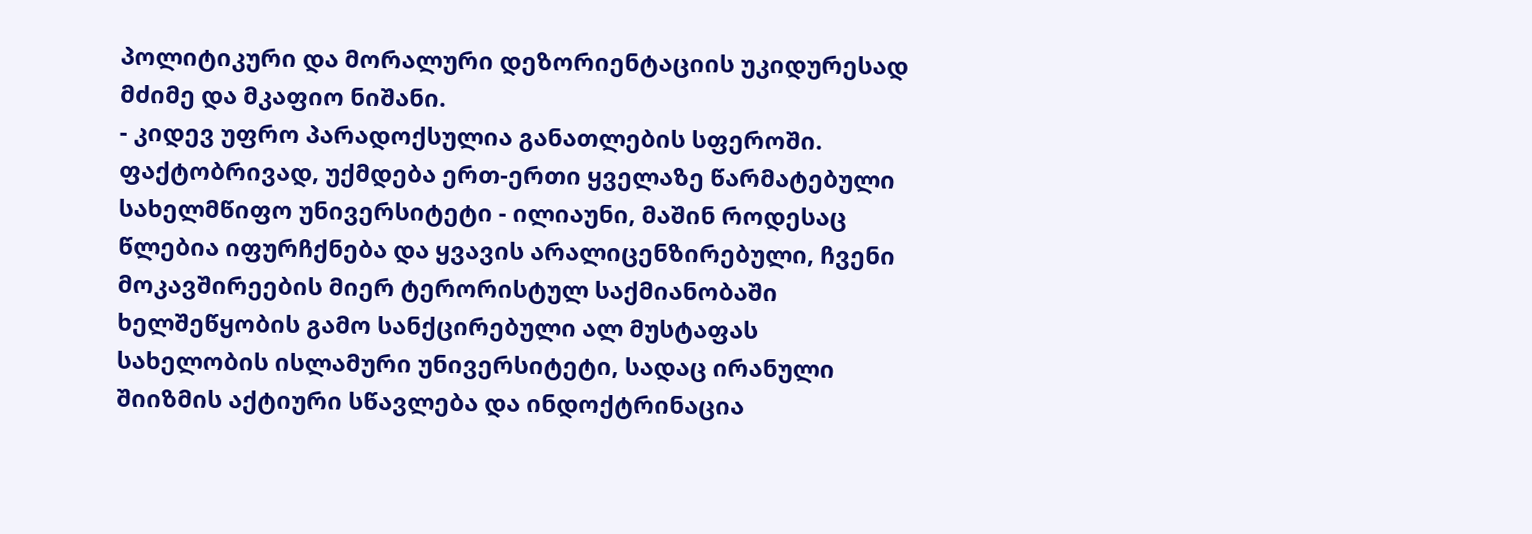პოლიტიკური და მორალური დეზორიენტაციის უკიდურესად მძიმე და მკაფიო ნიშანი.
- კიდევ უფრო პარადოქსულია განათლების სფეროში. ფაქტობრივად, უქმდება ერთ-ერთი ყველაზე წარმატებული სახელმწიფო უნივერსიტეტი - ილიაუნი, მაშინ როდესაც წლებია იფურჩქნება და ყვავის არალიცენზირებული, ჩვენი მოკავშირეების მიერ ტერორისტულ საქმიანობაში ხელშეწყობის გამო სანქცირებული ალ მუსტაფას სახელობის ისლამური უნივერსიტეტი, სადაც ირანული შიიზმის აქტიური სწავლება და ინდოქტრინაცია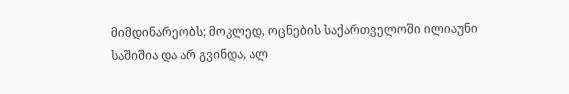მიმდინარეობს; მოკლედ, ოცნების საქართველოში ილიაუნი საშიშია და არ გვინდა, ალ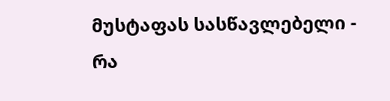მუსტაფას სასწავლებელი - რა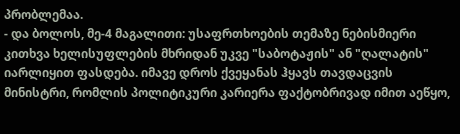პრობლემაა.
- და ბოლოს, მე-4 მაგალითი: უსაფრთხოების თემაზე ნებისმიერი კითხვა ხელისუფლების მხრიდან უკვე "საბოტაჟის" ან "ღალატის" იარლიყით ფასდება. იმავე დროს ქვეყანას ჰყავს თავდაცვის მინისტრი, რომლის პოლიტიკური კარიერა ფაქტობრივად იმით აეწყო,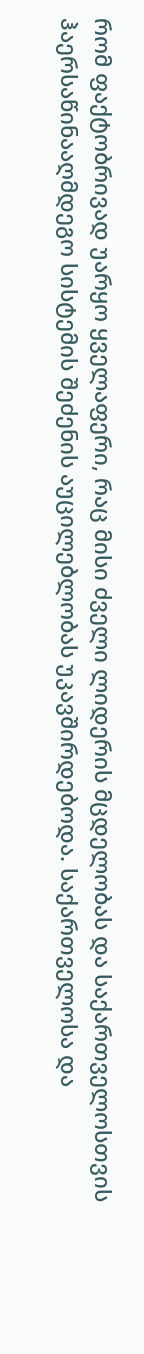რომ ფაქტობრივად უარყო ყველაფერი, რაც მისი ძველი ლიდერის მცდელობას და საქართველოსთვის ჰაერსაწინააღმდეგო სისტემის შეძენის აუცილებლობას უკავშირდებოდა. საქართველოსა და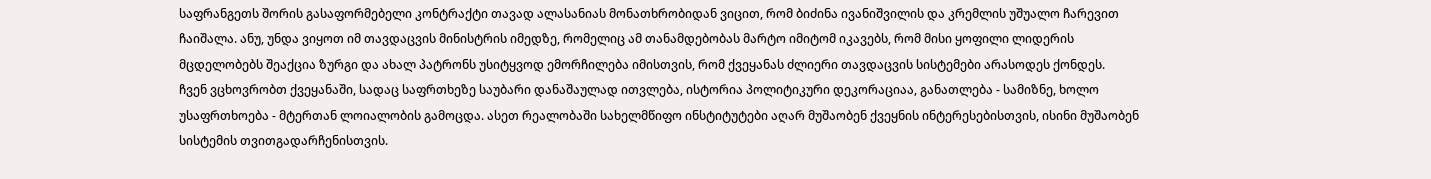საფრანგეთს შორის გასაფორმებელი კონტრაქტი თავად ალასანიას მონათხრობიდან ვიცით, რომ ბიძინა ივანიშვილის და კრემლის უშუალო ჩარევით ჩაიშალა. ანუ, უნდა ვიყოთ იმ თავდაცვის მინისტრის იმედზე, რომელიც ამ თანამდებობას მარტო იმიტომ იკავებს, რომ მისი ყოფილი ლიდერის მცდელობებს შეაქცია ზურგი და ახალ პატრონს უსიტყვოდ ემორჩილება იმისთვის, რომ ქვეყანას ძლიერი თავდაცვის სისტემები არასოდეს ქონდეს.
ჩვენ ვცხოვრობთ ქვეყანაში, სადაც საფრთხეზე საუბარი დანაშაულად ითვლება, ისტორია პოლიტიკური დეკორაციაა, განათლება - სამიზნე, ხოლო უსაფრთხოება - მტერთან ლოიალობის გამოცდა. ასეთ რეალობაში სახელმწიფო ინსტიტუტები აღარ მუშაობენ ქვეყნის ინტერესებისთვის, ისინი მუშაობენ სისტემის თვითგადარჩენისთვის.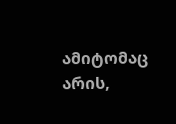ამიტომაც არის,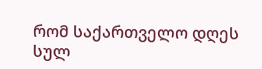რომ საქართველო დღეს სულ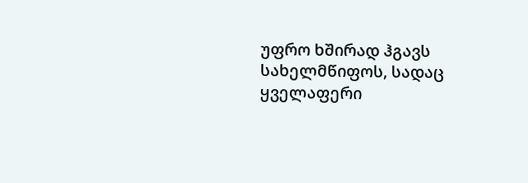უფრო ხშირად ჰგავს სახელმწიფოს, სადაც ყველაფერი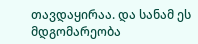თავდაყირაა. და სანამ ეს მდგომარეობა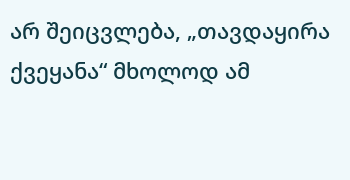არ შეიცვლება, „თავდაყირა ქვეყანა“ მხოლოდ ამ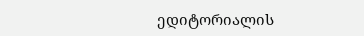ედიტორიალის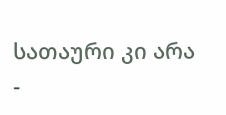სათაური კი არა -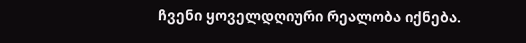ჩვენი ყოველდღიური რეალობა იქნება.